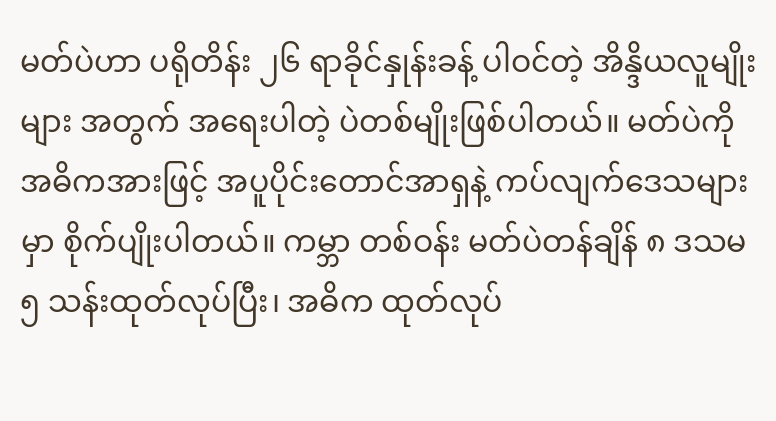မတ်ပဲဟာ ပရိုတိန်း ၂၆ ရာခိုင်နှုန်းခန့် ပါဝင်တဲ့ အိန္ဒိယလူမျိုးများ အတွက် အရေးပါတဲ့ ပဲတစ်မျိုးဖြစ်ပါတယ်။ မတ်ပဲကို အဓိကအားဖြင့် အပူပိုင်းတောင်အာရှနဲ့ ကပ်လျက်ဒေသများမှာ စိုက်ပျိုးပါတယ်။ ကမ္ဘာ တစ်ဝန်း မတ်ပဲတန်ချိန် ၈ ဒသမ ၅ သန်းထုတ်လုပ်ပြီး၊ အဓိက ထုတ်လုပ်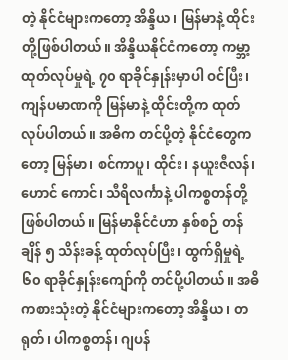တဲ့ နိုင်ငံများကတော့ အိန္ဒိယ၊ မြန်မာနဲ့ ထိုင်းတို့ဖြစ်ပါတယ်။ အိန္ဒိယနိုင်ငံကတော့ ကမ္ဘာ့ ထုတ်လုပ်မှုရဲ့ ၇၀ ရာခိုင်နှုန်းမှာပါ ဝင်ပြီး၊ ကျန်ပမာဏကို မြန်မာနဲ့ ထိုင်းတို့က ထုတ်လုပ်ပါတယ်။ အဓိက တင်ပို့တဲ့ နိုင်ငံတွေကတော့ မြန်မာ၊ စင်ကာပူ၊ ထိုင်း၊ နယူးဇီလန်၊ ဟောင် ကောင်၊ သီရိလင်္ကာနဲ့ ပါကစ္စတန်တို့ဖြစ်ပါတယ်။ မြန်မာနိုင်ငံဟာ နှစ်စဉ် တန်ချိန် ၅ သိန်းခန့် ထုတ်လုပ်ပြီး၊ ထွက်ရှိမှုရဲ့ ၆၀ ရာခိုင်နှုန်းကျော်ကို တင်ပို့ပါတယ်။ အဓိကစားသုံးတဲ့ နိုင်ငံများကတော့ အိန္ဒိယ၊ တရုတ်၊ ပါကစ္စတန်၊ ဂျပန်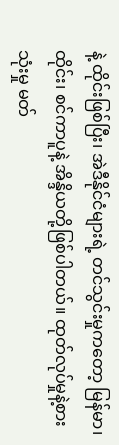နဲ့ ထိုင်းဖြစ်ပြီး၊ အဲဒီနိုင်ငံများရဲ့ တင်သွင်းမှုကတော့ မြန်မာ၊ ထိုင်း၊ စင်ကာပူနဲ့ အိန္ဒိယတို့ဖြစ်ပါတယ်။ ထုတ်လုပ်မှုနဲ့စားသုံးမှု မတ်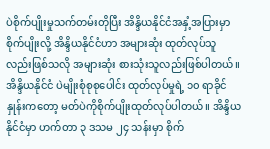ပဲစိုက်ပျိုးမှုသက်တမ်းတိုပြီး အိန္ဒိယနိုင်ငံအနှံ့အပြားမှာ စိုက်ပျိုးလို့ အိန္ဒိယနိုင်ငံဟာ အများဆုံး ထုတ်လုပ်သူလည်းဖြစ်သလို အများဆုံး စားသုံးသူလည်းဖြစ်ပါတယ်။ အိန္ဒိယနိုင်ငံ ပဲမျိုးစုံစုစုပေါင်း ထုတ်လုပ်မှုရဲ့ ၁၀ ရာခိုင်နှုန်းကတော့ မတ်ပဲကိုစိုက်ပျိုးထုတ်လုပ်ပါတယ်။ အိန္ဒိယနိုင်ငံမှာ ဟက်တာ ၃ ဒသမ ၂၄ သန်းမှာ စိုက်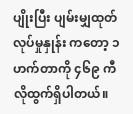ပျိုးပြီး ပျမ်းမျှထုတ်လုပ်မှုနှုန်း ကတော့ ၁ ဟက်တာကို ၄၆၉ ကီလိုထွက်ရှိပါတယ်။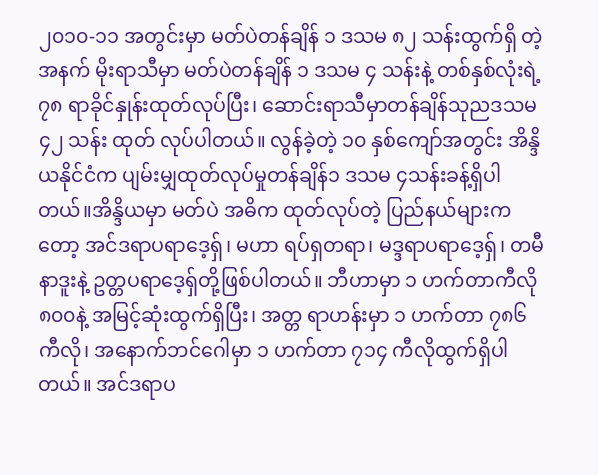၂၀၁၀-၁၁ အတွင်းမှာ မတ်ပဲတန်ချိန် ၁ ဒသမ ၈၂ သန်းထွက်ရှိ တဲ့ အနက် မိုးရာသီမှာ မတ်ပဲတန်ချိန် ၁ ဒသမ ၄ သန်းနဲ့ တစ်နှစ်လုံးရဲ့ ၇၈ ရာခိုင်နှုန်းထုတ်လုပ်ပြီး၊ ဆောင်းရာသီမှာတန်ချိန်သုညဒသမ ၄၂ သန်း ထုတ် လုပ်ပါတယ်။ လွန်ခဲ့တဲ့ ၁၀ နှစ်ကျော်အတွင်း အိန္ဒိယနိုင်ငံက ပျမ်းမျှထုတ်လုပ်မှုတန်ချိန်၁ ဒသမ ၄သန်းခန့်ရှိပါတယ်။အိန္ဒိယမှာ မတ်ပဲ အဓိက ထုတ်လုပ်တဲ့ ပြည်နယ်များကတော့ အင်ဒရာပရာဒေ့ရှ်၊ မဟာ ရပ်ရှတရာ၊ မဒ္ဒရာပရာဒေ့ရှ်၊ တမီနာဒူးနဲ့ ဥတ္တပရာဒေ့ရှ်တို့ဖြစ်ပါတယ်။ ဘီဟာမှာ ၁ ဟက်တာကီလို ၈၀၀နဲ့ အမြင့်ဆုံးထွက်ရှိပြီး၊ အတ္တ ရာဟန်းမှာ ၁ ဟက်တာ ၇၈၆ ကီလို၊ အနောက်ဘင်ဂေါမှာ ၁ ဟက်တာ ၇၁၄ ကီလိုထွက်ရှိပါတယ်။ အင်ဒရာပ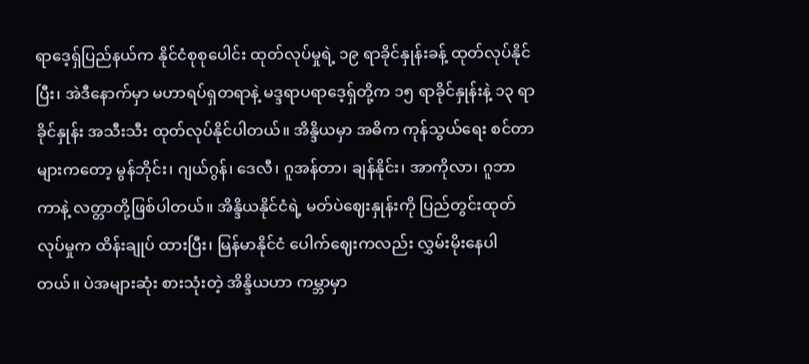ရာဒေ့ရ်ှပြည်နယ်က နိုင်ငံစုစုပေါင်း ထုတ်လုပ်မှုရဲ့ ၁၉ ရာခိုင်နှုန်းခန့် ထုတ်လုပ်နိုင်ပြီး၊ အဲဒီနောက်မှာ မဟာရပ်ရှတရာနဲ့ မဒ္ဒရာပရာဒေ့ရှ်တို့က ၁၅ ရာခိုင်နှုန်းနဲ့ ၁၃ ရာခိုင်နှုန်း အသီးသီး ထုတ်လုပ်နိုင်ပါတယ်။ အိန္ဒိယမှာ အဓိက ကုန်သွယ်ရေး စင်တာများကတော့ မွန်ဘိုင်း၊ ဂျယ်ဂွန်၊ ဒေလီ၊ ဂူအန်တာ၊ ချန်နိုင်း၊ အာကိုလာ၊ ဂူဘာကာနဲ့ လတ္တာတို့ဖြစ်ပါတယ်။ အိန္ဒိယနိုင်ငံရဲ့ မတ်ပဲဈေးနှုန်းကို ပြည်တွင်းထုတ်လုပ်မှုက ထိန်းချုပ် ထားပြီး၊ မြန်မာနိုင်ငံ ပေါက်ဈေးကလည်း လွှမ်းမိုးနေပါတယ်။ ပဲအများဆုံး စားသုံးတဲ့ အိန္ဒိယဟာ ကမ္ဘာမှာ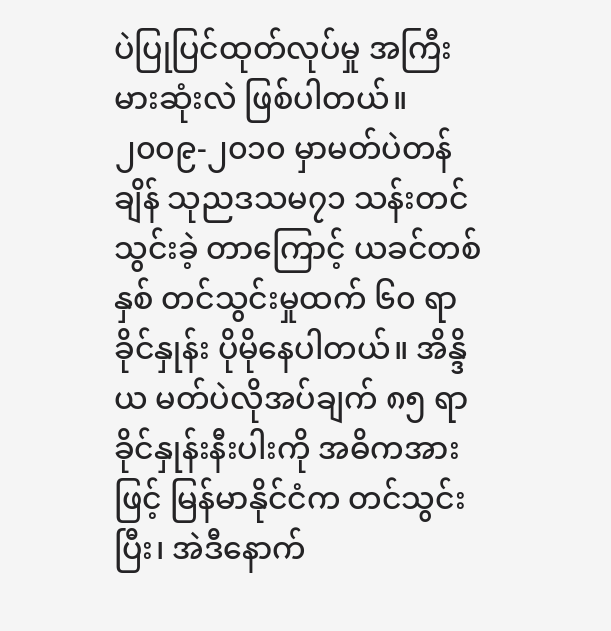ပဲပြုပြင်ထုတ်လုပ်မှု အကြီးမားဆုံးလဲ ဖြစ်ပါတယ်။ ၂၀၀၉-၂၀၁၀ မှာမတ်ပဲတန်ချိန် သုညဒသမ၇၁ သန်းတင်သွင်းခဲ့ တာကြောင့် ယခင်တစ်နှစ် တင်သွင်းမှုထက် ၆၀ ရာခိုင်နှုန်း ပိုမိုနေပါတယ်။ အိန္ဒိယ မတ်ပဲလိုအပ်ချက် ၈၅ ရာခိုင်နှုန်းနီးပါးကို အဓိကအား ဖြင့် မြန်မာနိုင်ငံက တင်သွင်းပြီး၊ အဲဒီနောက်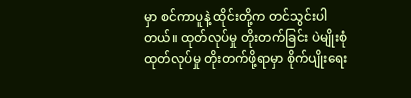မှာ စင်ကာပူနဲ့ ထိုင်းတို့က တင်သွင်းပါတယ်။ ထုတ်လုပ်မှု တိုးတက်ခြင်း ပဲမျိုးစုံထုတ်လုပ်မှု တိုးတက်ဖို့ရာမှာ စိုက်ပျိုးရေး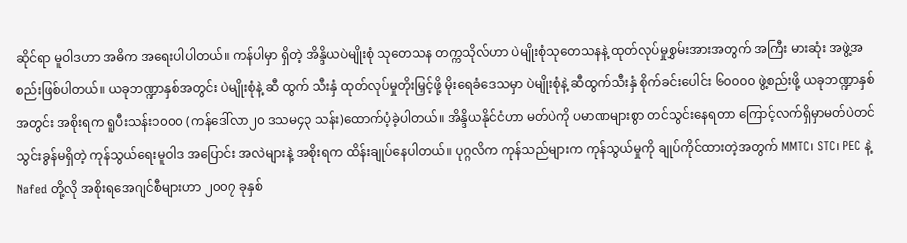ဆိုင်ရာ မူဝါဒဟာ အဓိက အရေးပါပါတယ်။ ကန်ပါမှာ ရှိတဲ့ အိန္ဒိယပဲမျိုးစုံ သုတေသန တက္ကသိုလ်ဟာ ပဲမျိုးစုံသုတေသနနဲ့ ထုတ်လုပ်မှုစွှမ်းအားအတွက် အကြီး မားဆုံး အဖွဲ့အစည်းဖြစ်ပါတယ်။ ယခုဘဏ္ဍာနှစ်အတွင်း ပဲမျိုးစုံနဲ့ ဆီ ထွက် သီးနှံ ထုတ်လုပ်မှုတိုးမြှင့်ဖို့ မိုးရေခံဒေသမှာ ပဲမျိုးစုံနဲ့ ဆီထွက်သီးနှံ စိုက်ခင်းပေါင်း ၆၀၀၀၀ ဖွဲ့စည်းဖို့ ယခုဘဏ္ဍာနှစ်အတွင်း အစိုးရက ရူပီးသန်း၁၀၀၀ (ကန်ဒေါ်လာ၂၀ ဒသမ၄၃ သန်း)ထောက်ပံ့ခဲ့ပါတယ်။ အိန္ဒိယနိုင်ငံဟာ မတ်ပဲကို ပမာဏများစွာ တင်သွင်းနေရတာ ကြောင့်လက်ရှိမှာမတ်ပဲတင်သွင်းခွန်မရှိတဲ့ ကုန်သွယ်ရေးမူဝါဒ အပြောင်း အလဲများနဲ့ အစိုးရက ထိန်းချုပ်နေပါတယ်။ ပုဂ္ဂလိက ကုန်သည်များက ကုန်သွယ်မှုကို ချုပ်ကိုင်ထားတဲ့အတွက် MMTC၊ STC၊ PEC နဲ့ Nafed တို့လို အစိုးရအေဂျင်စီများဟာ ၂၀၀၇ ခုနှစ်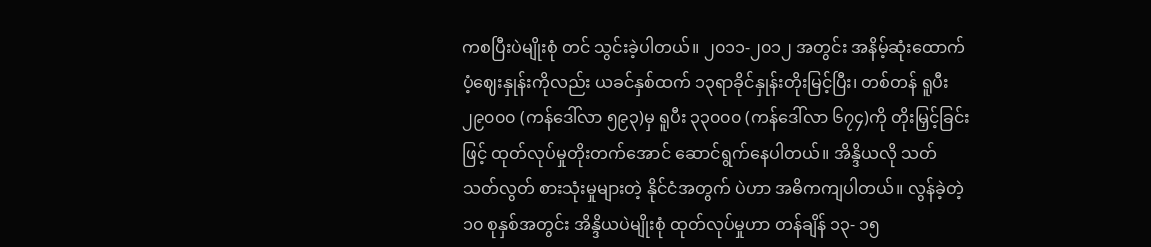ကစပြီးပဲမျိုးစုံ တင် သွင်းခဲ့ပါတယ်။ ၂၀၁၁-၂၀၁၂ အတွင်း အနိမ့်ဆုံးထောက်ပံ့ဈေးနှုန်းကိုလည်း ယခင်နှစ်ထက် ၁၃ရာခိုင်နှုန်းတိုးမြင့်ပြီး၊ တစ်တန် ရူပီး ၂၉၀၀၀ (ကန်ဒေါ်လာ ၅၉၃)မှ ရူပီး ၃၃၀၀၀ (ကန်ဒေါ်လာ ၆၇၄)ကို တိုးမြှင့်ခြင်းဖြင့် ထုတ်လုပ်မှုတိုးတက်အောင် ဆောင်ရွက်နေပါတယ်။ အိန္ဒိယလို သတ်သတ်လွတ် စားသုံးမှုများတဲ့ နိုင်ငံအတွက် ပဲဟာ အဓိကကျပါတယ်။ လွန်ခဲ့တဲ့ ၁၀ စုနှစ်အတွင်း အိန္ဒိယပဲမျိုးစုံ ထုတ်လုပ်မှုဟာ တန်ချိန် ၁၃- ၁၅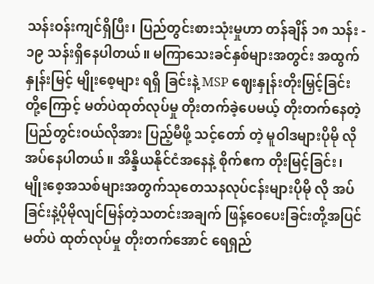သန်းဝန်းကျင်ရှိပြီး၊ ပြည်တွင်းစားသုံးမှုဟာ တန်ချိန် ၁၈ သန်း - ၁၉ သန်းရှိနေပါတယ်။ မကြာသေးခင်နှစ်များအတွင်း အထွက်နှုန်းမြင့် မျိုးစေ့များ ရရှိ ခြင်းနဲ့ MSP ဈေးနှုန်းတိုးမြှင့်ခြင်းတို့ကြောင့် မတ်ပဲထုတ်လုပ်မှု တိုးတက်ခဲ့ပေမယ့် တိုးတက်နေတဲ့ ပြည်တွင်းဝယ်လိုအား ပြည့်မီဖို့ သင့်တော် တဲ့ မူဝါဒများပိုမို လိုအပ်နေပါတယ်။ အိန္ဒိယနိုင်ငံအနေနဲ့ စိုက်ဧက တိုးမြင့်ခြင်း၊ မျိုးစေ့အသစ်များအတွက်သုတေသနလုပ်ငန်းများပိုမို လို အပ်ခြင်းနဲ့ပိုမိုလျင်မြန်တဲ့သတင်းအချက် ဖြန့်ဝေပေးခြင်းတို့အပြင် မတ်ပဲ ထုတ်လုပ်မှု တိုးတက်အောင် ရေရှည်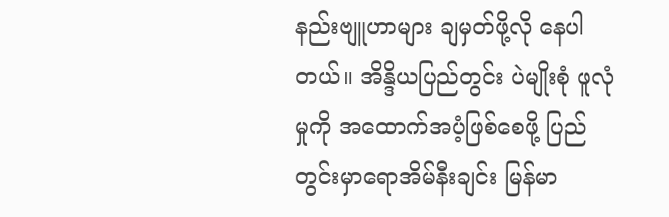နည်းဗျူဟာများ ချမှတ်ဖို့လို နေပါတယ်။ အိန္ဒိယပြည်တွင်း ပဲမျိုးစုံ ဖူလုံမှုကို အထောက်အပံ့ဖြစ်စေဖို့ ပြည် တွင်းမှာရောအိမ်နီးချင်း မြန်မာ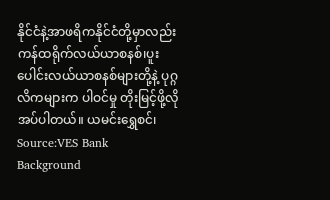နိုင်ငံနဲ့အာဖရိကနိုင်ငံတို့မှာလည်း ကန်ထရိုက်လယ်ယာစနစ်၊ပူးပေါင်းလယ်ယာစနစ်များတို့နဲ့ ပုဂ္ဂလိကများက ပါဝင်မှု တိုးမြင့်ဖို့လိုအပ်ပါတယ်။ ယမင်းရွှေစင်၊ Source:VES Bank
Background